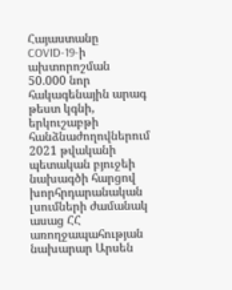Հայաստանը COVID-19-ի ախտորոշման 50.000 նոր հակագենային արագ թեստ կգնի, երկուշաբթի հանձնաժողովներում 2021 թվականի պետական բյուջեի նախագծի հարցով խորհրդարանական լսումների ժամանակ ասաց ՀՀ առողջապահության նախարար Արսեն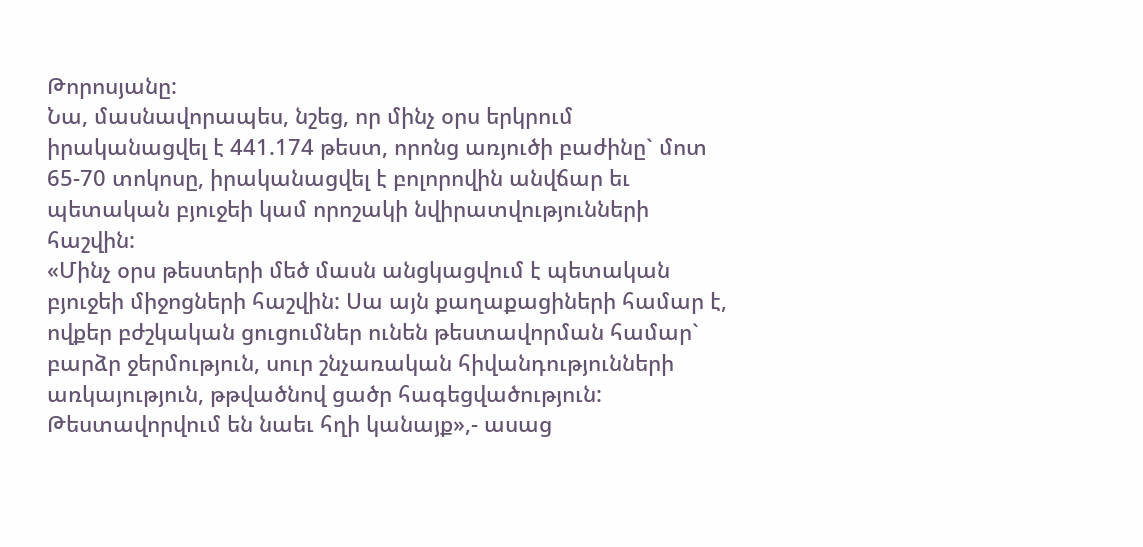Թորոսյանը:
Նա, մասնավորապես, նշեց, որ մինչ օրս երկրում իրականացվել է 441.174 թեստ, որոնց առյուծի բաժինը` մոտ 65-70 տոկոսը, իրականացվել է բոլորովին անվճար եւ պետական բյուջեի կամ որոշակի նվիրատվությունների հաշվին:
«Մինչ օրս թեստերի մեծ մասն անցկացվում է պետական բյուջեի միջոցների հաշվին: Սա այն քաղաքացիների համար է, ովքեր բժշկական ցուցումներ ունեն թեստավորման համար` բարձր ջերմություն, սուր շնչառական հիվանդությունների առկայություն, թթվածնով ցածր հագեցվածություն: Թեստավորվում են նաեւ հղի կանայք»,- ասաց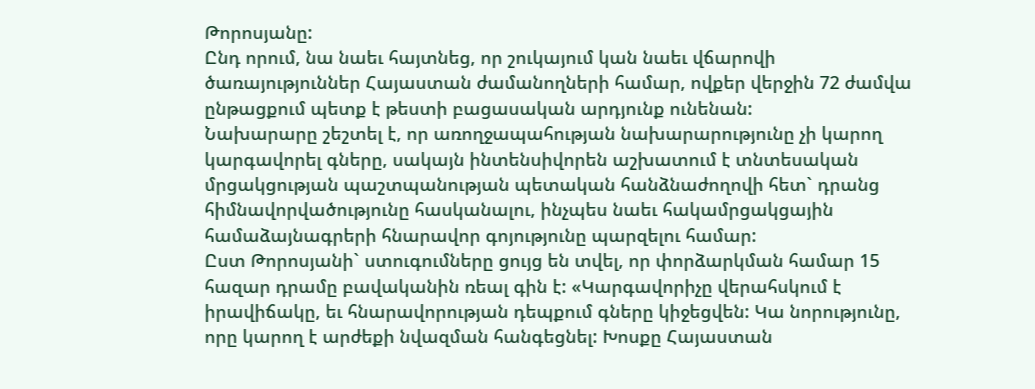Թորոսյանը:
Ընդ որում, նա նաեւ հայտնեց, որ շուկայում կան նաեւ վճարովի ծառայություններ Հայաստան ժամանողների համար, ովքեր վերջին 72 ժամվա ընթացքում պետք է թեստի բացասական արդյունք ունենան:
Նախարարը շեշտել է, որ առողջապահության նախարարությունը չի կարող կարգավորել գները, սակայն ինտենսիվորեն աշխատում է տնտեսական մրցակցության պաշտպանության պետական հանձնաժողովի հետ` դրանց հիմնավորվածությունը հասկանալու, ինչպես նաեւ հակամրցակցային համաձայնագրերի հնարավոր գոյությունը պարզելու համար:
Ըստ Թորոսյանի` ստուգումները ցույց են տվել, որ փորձարկման համար 15 հազար դրամը բավականին ռեալ գին է: «Կարգավորիչը վերահսկում է իրավիճակը, եւ հնարավորության դեպքում գները կիջեցվեն: Կա նորությունը, որը կարող է արժեքի նվազման հանգեցնել: Խոսքը Հայաստան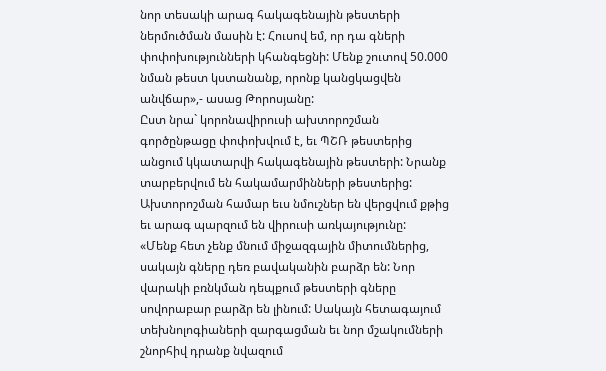նոր տեսակի արագ հակագենային թեստերի ներմուծման մասին է: Հուսով եմ, որ դա գների փոփոխությունների կհանգեցնի: Մենք շուտով 50.000 նման թեստ կստանանք, որոնք կանցկացվեն անվճար»,- ասաց Թորոսյանը:
Ըստ նրա` կորոնավիրուսի ախտորոշման գործընթացը փոփոխվում է, եւ ՊՇՌ թեստերից անցում կկատարվի հակագենային թեստերի: Նրանք տարբերվում են հակամարմինների թեստերից: Ախտորոշման համար եւս նմուշներ են վերցվում քթից եւ արագ պարզում են վիրուսի առկայությունը:
«Մենք հետ չենք մնում միջազգային միտումներից, սակայն գները դեռ բավականին բարձր են: Նոր վարակի բռնկման դեպքում թեստերի գները սովորաբար բարձր են լինում: Սակայն հետագայում տեխնոլոգիաների զարգացման եւ նոր մշակումների շնորհիվ դրանք նվազում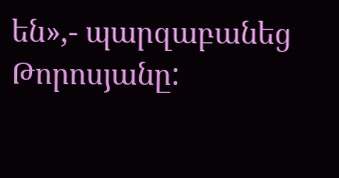են»,- պարզաբանեց Թորոսյանը: